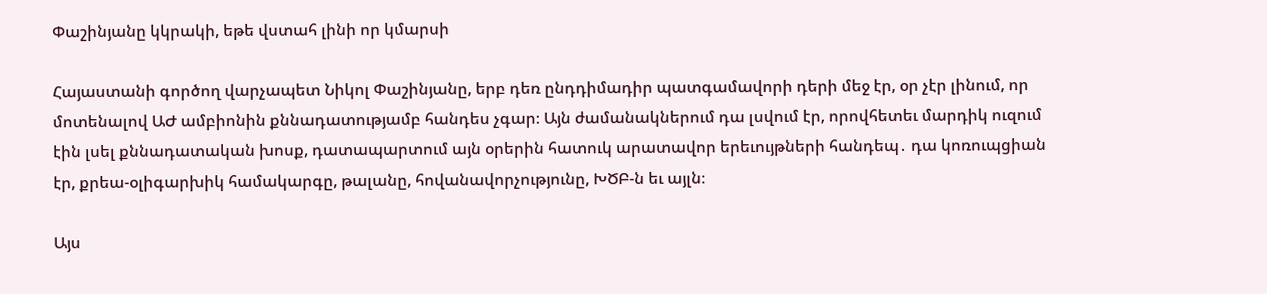Փաշինյանը կկրակի, եթե վստահ լինի որ կմարսի

Հայաստանի գործող վարչապետ Նիկոլ Փաշինյանը, երբ դեռ ընդդիմադիր պատգամավորի դերի մեջ էր, օր չէր լինում, որ մոտենալով ԱԺ ամբիոնին քննադատությամբ հանդես չգար։ Այն ժամանակներում դա լսվում էր, որովհետեւ մարդիկ ուզում էին լսել քննադատական խոսք, դատապարտում այն օրերին հատուկ արատավոր երեւույթների հանդեպ․ դա կոռուպցիան էր, քրեա-օլիգարխիկ համակարգը, թալանը, հովանավորչությունը, ԽԾԲ-ն եւ այլն։

Այս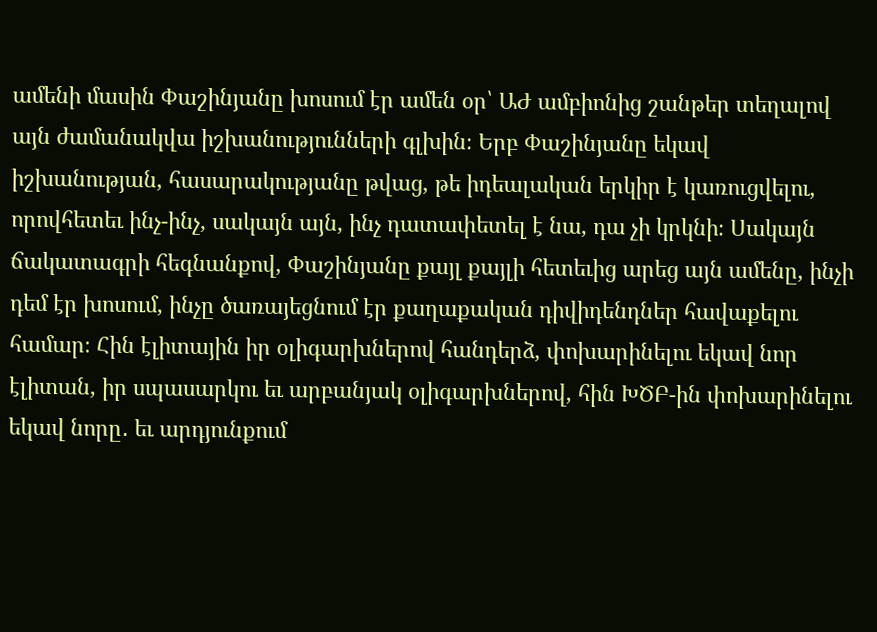ամենի մասին Փաշինյանը խոսում էր ամեն օր՝ ԱԺ ամբիոնից շանթեր տեղալով այն ժամանակվա իշխանությունների գլխին։ Երբ Փաշինյանը եկավ իշխանության, հասարակությանը թվաց, թե իդեալական երկիր է կառուցվելու, որովհետեւ ինչ-ինչ, սակայն այն, ինչ դատափետել է նա, դա չի կրկնի։ Սակայն ճակատագրի հեգնանքով, Փաշինյանը քայլ քայլի հետեւից արեց այն ամենը, ինչի դեմ էր խոսում, ինչը ծառայեցնում էր քաղաքական դիվիդենդներ հավաքելու համար։ Հին էլիտային իր օլիգարխներով հանդերձ, փոխարինելու եկավ նոր էլիտան, իր սպասարկու եւ արբանյակ օլիգարխներով, հին ԽԾԲ-ին փոխարինելու եկավ նորը․ եւ արդյունքում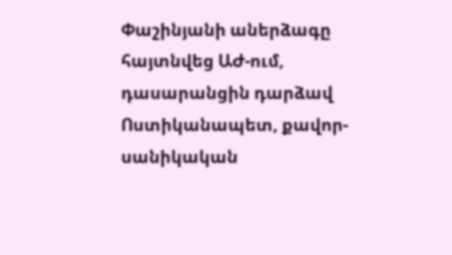Փաշինյանի աներձագը հայտնվեց ԱԺ-ում, դասարանցին դարձավ Ոստիկանապետ, քավոր-սանիկական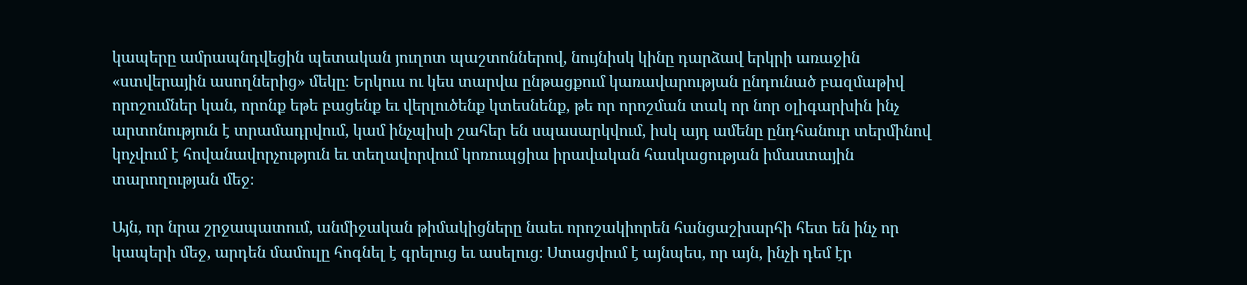կապերը ամրապնդվեցին պետական յուղոտ պաշտոններով, նույնիսկ կինը դարձավ երկրի առաջին «ստվերային ասողներից» մեկը։ Երկուս ու կես տարվա ընթացքում կառավարության ընդունած բազմաթիվ որոշումներ կան, որոնք եթե բացենք եւ վերլուծենք կտեսնենք, թե որ որոշման տակ որ նոր օլիգարխին ինչ արտոնություն է տրամադրվում, կամ ինչպիսի շահեր են սպասարկվում, իսկ այդ ամենը ընդհանուր տերմինով կոչվում է հովանավորչություն եւ տեղավորվում կոռուպցիա իրավական հասկացության իմաստային տարողության մեջ։

Այն, որ նրա շրջապատում, անմիջական թիմակիցները նաեւ որոշակիորեն հանցաշխարհի հետ են ինչ որ կապերի մեջ, արդեն մամուլը հոգնել է գրելուց եւ ասելուց։ Ստացվում է այնպես, որ այն, ինչի դեմ էր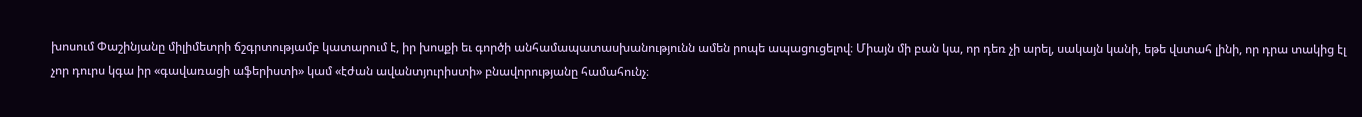խոսում Փաշինյանը միլիմետրի ճշգրտությամբ կատարում է, իր խոսքի եւ գործի անհամապատասխանությունն ամեն րոպե ապացուցելով։ Միայն մի բան կա, որ դեռ չի արել, սակայն կանի, եթե վստահ լինի, որ դրա տակից էլ չոր դուրս կգա իր «գավառացի աֆերիստի» կամ «էժան ավանտյուրիստի» բնավորությանը համահունչ։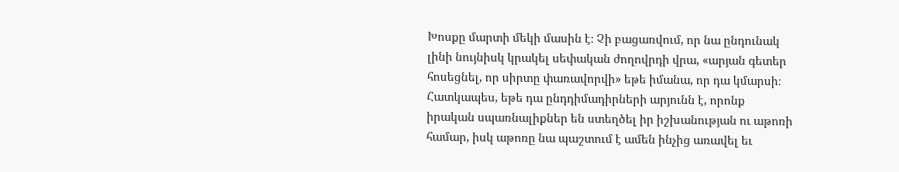Խոսքը մարտի մեկի մասին է։ Չի բացառվում, որ նա ընդունակ լինի նույնիսկ կրակել սեփական ժողովրդի վրա, «արյան գետեր հոսեցնել, որ սիրտը փառավորվի» եթե իմանա, որ դա կմարսի։ Հատկապես, եթե դա ընդդիմադիրների արյունն է, որոնք իրական սպառնալիքներ են ստեղծել իր իշխանության ու աթոռի համար, իսկ աթոռը նա պաշտում է ամեն ինչից առավել եւ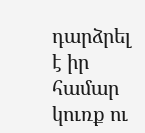դարձրել է իր համար կուռք ու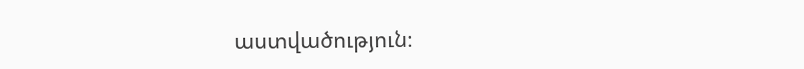աստվածություն։